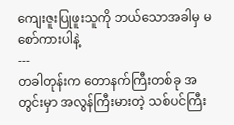ကျေးဇူးပြုဖူးသူကို ဘယ်သောအခါမှ မစော်ကားပါနဲ့
---
တခါတုန်းက တောနက်ကြီးတစ်ခု အတွင်းမှာ အလွန်ကြီးမားတဲ့ သစ်ပင်ကြီး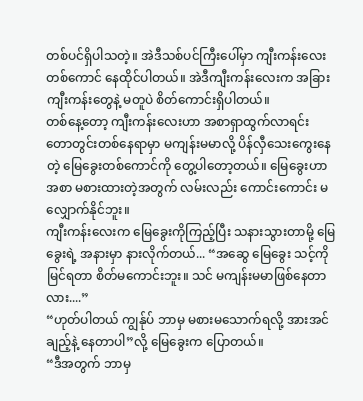တစ်ပင်ရှိပါသတဲ့။ အဲဒီသစ်ပင်ကြီးပေါ်မှာ ကျီးကန်းလေးတစ်ကောင် နေထိုင်ပါတယ်။ အဲဒီကျီးကန်းလေးက အခြားကျီးကန်းတွေနဲ့ မတူပဲ စိတ်ကောင်းရှိပါတယ်။
တစ်နေ့တော့ ကျီးကန်းလေးဟာ အစာရှာထွက်လာရင်း တောတွင်းတစ်နေရာမှာ မကျန်းမမာလို့ ပိန်လှီသေးကွေးနေတဲ့ မြေခွေးတစ်ကောင်ကို တွေ့ပါတော့တယ်။ မြေခွေးဟာ အစာ မစားထားတဲ့အတွက် လမ်းလည်း ကောင်းကောင်း မလျှောက်နိုင်ဘူး။
ကျီးကန်းလေးက မြေခွေးကိုကြည့်ပြီး သနားသွားတာမို့ မြေခွေးရဲ့ အနားမှာ နားလိုက်တယ်... “အဆွေ မြေခွေး သင့်ကို မြင်ရတာ စိတ်မကောင်းဘူး။ သင် မကျန်းမမာဖြစ်နေတာလား....”
“ဟုတ်ပါတယ် ကျွန်ုပ် ဘာမှ မစားမသောက်ရလို့ အားအင်ချည့်နဲ့ နေတာပါ”လို့ မြေခွေးက ပြောတယ်။
“ဒီအတွက် ဘာမှ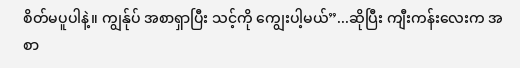စိတ်မပူပါနဲ့။ ကျွန်ုပ် အစာရှာပြီး သင့်ကို ကျွေးပါ့မယ်”...ဆိုပြီး ကျီးကန်းလေးက အစာ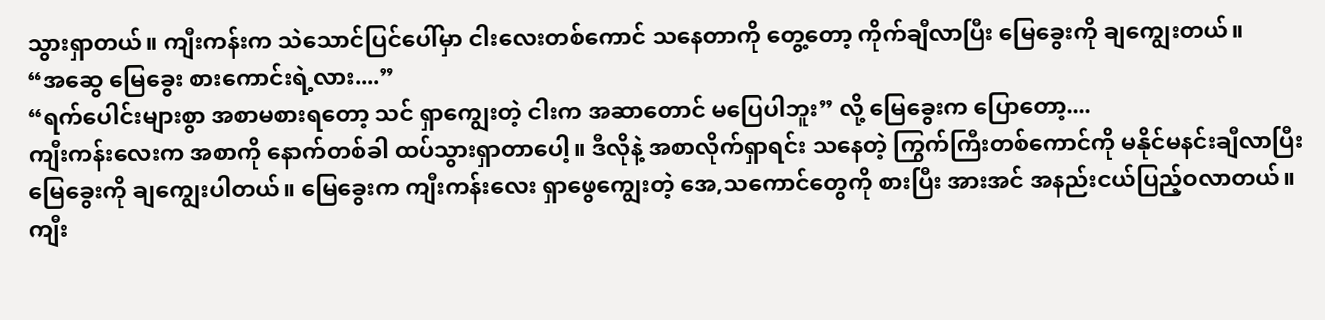သွားရှာတယ်။ ကျီးကန်းက သဲသောင်ပြင်ပေါ်မှာ ငါးလေးတစ်ကောင် သနေတာကို တွေ့တော့ ကိုက်ချီလာပြီး မြေခွေးကို ချကျွေးတယ်။
“အဆွေ မြေခွေး စားကောင်းရဲ့လား....”
“ရက်ပေါင်းများစွာ အစာမစားရတော့ သင် ရှာကျွေးတဲ့ ငါးက အဆာတောင် မပြေပါဘူး” လို့ မြေခွေးက ပြောတော့....
ကျီးကန်းလေးက အစာကို နောက်တစ်ခါ ထပ်သွားရှာတာပေါ့။ ဒီလိုနဲ့ အစာလိုက်ရှာရင်း သနေတဲ့ ကြွက်ကြီးတစ်ကောင်ကို မနိုင်မနင်းချီလာပြီး မြေခွေးကို ချကျွေးပါတယ်။ မြေခွေးက ကျီးကန်းလေး ရှာဖွေကျွေးတဲ့ အေ,သကောင်တွေကို စားပြီး အားအင် အနည်းငယ်ပြည့်ဝလာတယ်။
ကျီး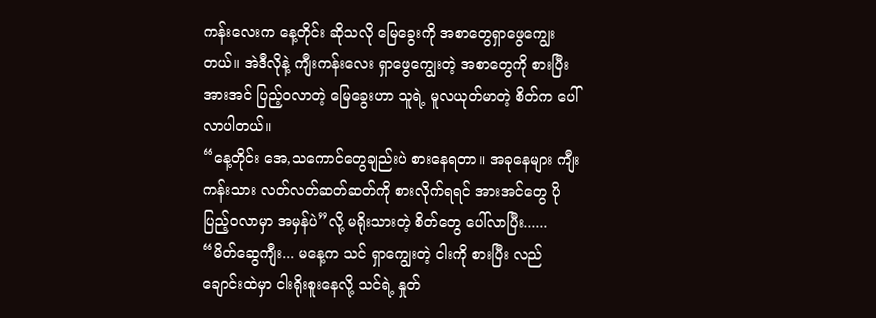ကန်းလေးက နေ့တိုင်း ဆိုသလို မြေခွေးကို အစာတွေရှာဖွေကျွေးတယ်။ အဲဒီလိုနဲ့ ကျီးကန်းလေး ရှာဖွေကျွေးတဲ့ အစာတွေကို စားပြီး အားအင် ပြည့်ဝလာတဲ့ မြေခွေးဟာ သူရဲ့ မူလယုတ်မာတဲ့ စိတ်က ပေါ်လာပါတယ်။
“နေ့တိုင်း အေ,သကောင်တွေချည်းပဲ စားနေရတာ။ အခုနေများ ကျီးကန်းသား လတ်လတ်ဆတ်ဆတ်ကို စားလိုက်ရရင် အားအင်တွေ ပိုပြည့်ဝလာမှာ အမှန်ပဲ”လို့ မရိုးသားတဲ့ စိတ်တွေ ပေါ်လာပြီး......
“မိတ်ဆွေကျီး... မနေ့က သင် ရှာကျွေးတဲ့ ငါးကို စားပြီး လည်ချောင်းထဲမှာ ငါးရိုးစူးနေလို့ သင်ရဲ့ နှုတ်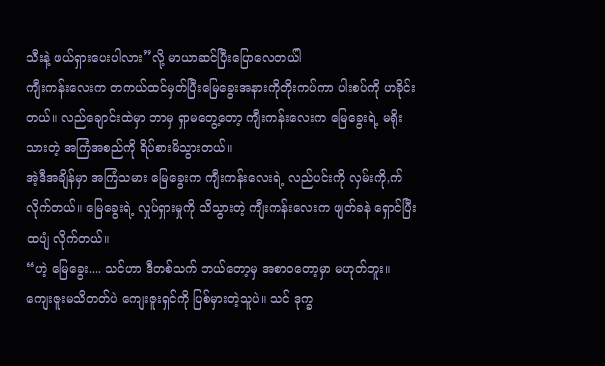သီးနဲ့ ဖယ်ရှားပေးပါလား”လို့ မာယာဆင်ပြီးပြောလေတယ်ါ
ကျီးကန်းလေးက တကယ်ထင်မှတ်ပြီးမြေခွေးအနားကိုတိုးကပ်ကာ ပါးစပ်ကို ဟခိုင်းတယ်။ လည်ချောင်းထဲမှာ ဘာမှ ရှာမတွေ့တော့ ကျီးကန်းလေးက မြေခွေးရဲ့ မရိုးသားတဲ့ အကြံအစည်ကို ရိပ်စားမိသွားတယ်။
အဲ့ဒီအချိန်မှာ အကြံသမား မြေခွေးက ကျီးကန်းလေးရဲ့ လည်ပင်းကို လှမ်းကို,က်လိုက်တယ်။ မြေခွေးရဲ့ လှုပ်ရှားမှုကို သိသွားတဲ့ ကျီးကန်းလေးက ဖျတ်ခနဲ ရှောင်ပြီး ထပျံ လိုက်တယ်။
“ဟဲ့ မြေခွေး.... သင်ဟာ ဒီတစ်သက် ဘယ်တော့မှ အစာဝတော့မှာ မဟုတ်ဘူး။ ကျေးဇူးမသိတတ်ပဲ ကျေးဇူးရှင်ကို ပြစ်မှားတဲ့သူပဲ။ သင် ဒုက္ခ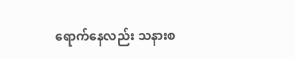ရောက်နေလည်း သနားစ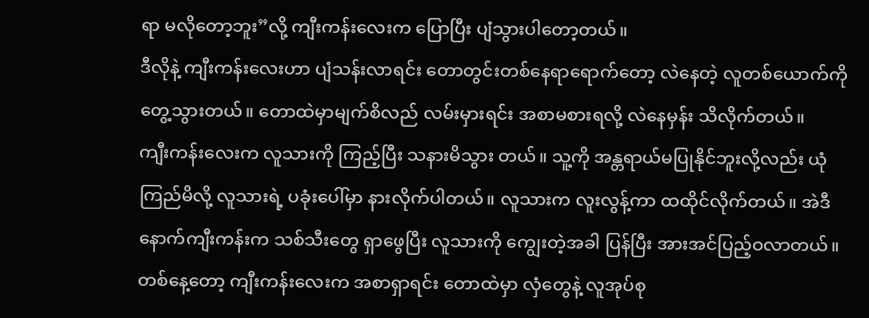ရာ မလိုတော့ဘူး”လို့ ကျီးကန်းလေးက ပြောပြီး ပျံသွားပါတော့တယ်။
ဒီလိုနဲ့ ကျီးကန်းလေးဟာ ပျံသန်းလာရင်း တောတွင်းတစ်နေရာရောက်တော့ လဲနေတဲ့ လူတစ်ယောက်ကို တွေ့သွားတယ်။ တောထဲမှာမျက်စိလည် လမ်းမှားရင်း အစာမစားရလို့ လဲနေမှန်း သိလိုက်တယ်။
ကျီးကန်းလေးက လူသားကို ကြည့်ပြီး သနားမိသွား တယ်။ သူ့ကို အန္တရာယ်မပြုနိုင်ဘူးလို့လည်း ယုံကြည်မိလို့ လူသားရဲ့ ပခုံးပေါ်မှာ နားလိုက်ပါတယ်။ လူသားက လူးလွန့်ကာ ထထိုင်လိုက်တယ်။ အဲဒီနောက်ကျီးကန်းက သစ်သီးတွေ ရှာဖွေပြီး လူသားကို ကျွေးတဲ့အခါ ပြန်ပြီး အားအင်ပြည့်ဝလာတယ်။
တစ်နေ့တော့ ကျီးကန်းလေးက အစာရှာရင်း တောထဲမှာ လှံတွေနဲ့ လူအုပ်စု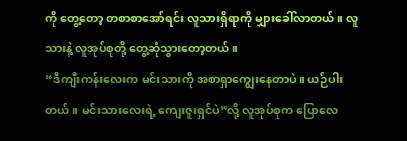ကို တွေ့တော့ တစာစာအော်ရင်း လူသားရှိရာကို မျှားခေါ်လာတယ်။ လူသားနဲ့ လူအုပ်စုတို့ တွေ့ဆုံသွားတော့တယ်။
“ဒီကျီးကန်းလေးက မင်းသားကို အစာရှာကျွေးနေတာပဲ။ ယဉ်ပါးတယ်။ မင်းသားလေးရဲ့ ကျေးဇူးရှင်ပဲ”လို့ လူအုပ်စုက ပြောလေ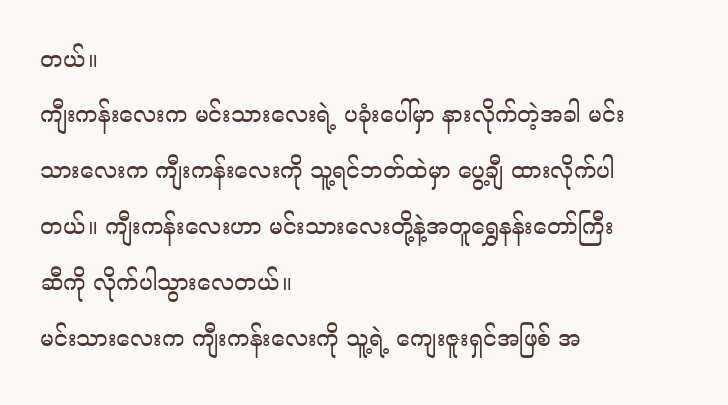တယ်။
ကျီးကန်းလေးက မင်းသားလေးရဲ့ ပခုံးပေါ်မှာ နားလိုက်တဲ့အခါ မင်းသားလေးက ကျီးကန်းလေးကို သူ့ရင်ဘတ်ထဲမှာ ပွေ့ချီ ထားလိုက်ပါတယ်။ ကျီးကန်းလေးဟာ မင်းသားလေးတို့နဲ့အတူရွှေနန်းတော်ကြီးဆီကို လိုက်ပါသွားလေတယ်။
မင်းသားလေးက ကျီးကန်းလေးကို သူ့ရဲ့ ကျေးဇူးရှင်အဖြစ် အ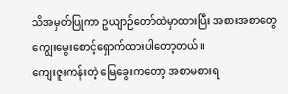သိအမှတ်ပြုကာ ဥယျာဉ်တော်ထဲမှာထားပြီး အစားအစာတွေ ကျွေးမွေးစောင့်ရှောက်ထားပါတော့တယ်။
ကျေးဇူးကန်းတဲ့ မြေခွေးကတော့ အစာမစားရ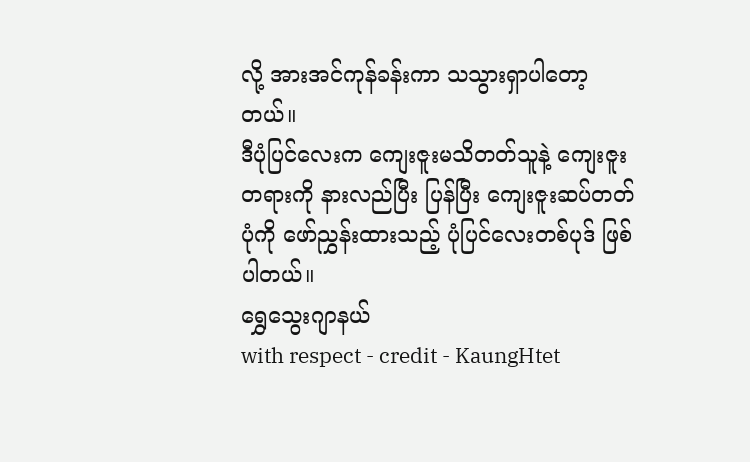လို့ အားအင်ကုန်ခန်းကာ သသွားရှာပါတော့တယ်။
ဒီပုံပြင်လေးက ကျေးဇူးမသိတတ်သူနဲ့ ကျေးဇူးတရားကို နားလည်ပြီး ပြန်ပြီး ကျေးဇူးဆပ်တတ်ပုံကို ဖော်ညွှန်းထားသည့် ပုံပြင်လေးတစ်ပုဒ် ဖြစ်ပါတယ်။
ရွှေသွေးဂျာနယ်
with respect - credit - KaungHtet